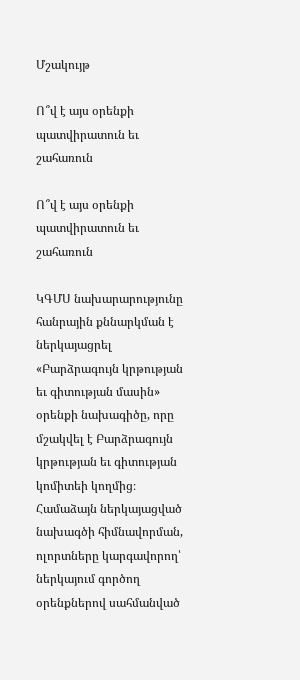Մշակույթ

Ո՞վ է այս օրենքի պատվիրատուն եւ շահառուն

Ո՞վ է այս օրենքի պատվիրատուն եւ շահառուն

ԿԳՄՍ նախարարությունը հանրային քննարկման է ներկայացրել «Բարձրագույն կրթության եւ գիտության մասին» օրենքի նախագիծը, որը մշակվել է Բարձրագույն կրթության եւ գիտության կոմիտեի կողմից։
Համաձայն ներկայացված նախագծի հիմնավորման, ոլորտները կարգավորող՝ ներկայում գործող օրենքներով սահմանված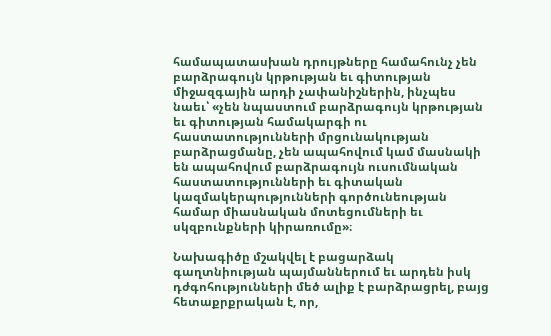համապատասխան դրույթները համահունչ չեն բարձրագույն կրթության եւ գիտության միջազգային արդի չափանիշներին, ինչպես նաեւ՝ «չեն նպաստում բարձրագույն կրթության եւ գիտության համակարգի ու հաստատությունների մրցունակության բարձրացմանը, չեն ապահովում կամ մասնակի են ապահովում բարձրագույն ուսումնական հաստատությունների եւ գիտական կազմակերպությունների գործունեության համար միասնական մոտեցումների եւ սկզբունքների կիրառումը»։

Նախագիծը մշակվել է բացարձակ գաղտնիության պայմաններում եւ արդեն իսկ դժգոհությունների մեծ ալիք է բարձրացրել, բայց հետաքրքրական է, որ,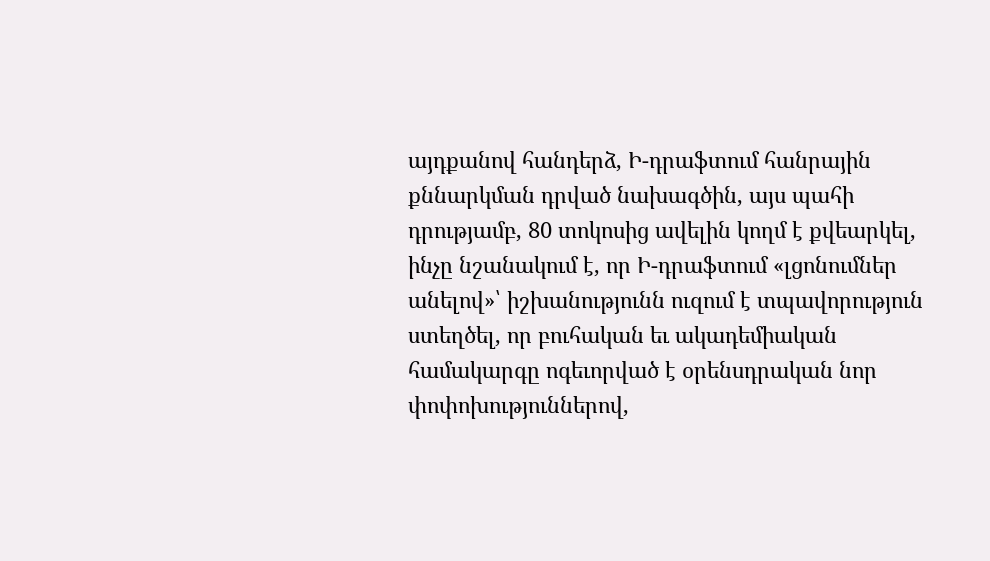այդքանով հանդերձ, Ի-դրաֆտում հանրային քննարկման դրված նախագծին, այս պահի դրությամբ, 80 տոկոսից ավելին կողմ է քվեարկել, ինչը նշանակում է, որ Ի-դրաֆտում «լցոնումներ անելով»՝ իշխանությունն ուզում է տպավորություն ստեղծել, որ բուհական եւ ակադեմիական համակարգը ոգեւորված է օրենսդրական նոր փոփոխություններով,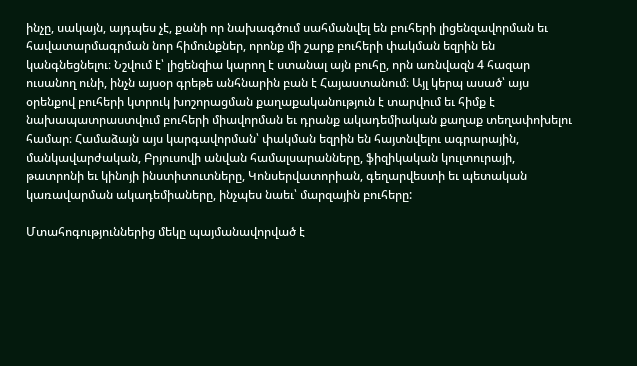ինչը, սակայն, այդպես չէ, քանի որ նախագծում սահմանվել են բուհերի լիցենզավորման եւ հավատարմագրման նոր հիմունքներ, որոնք մի շարք բուհերի փակման եզրին են կանգնեցնելու։ Նշվում է՝ լիցենզիա կարող է ստանալ այն բուհը, որն առնվազն 4 հազար ուսանող ունի, ինչն այսօր գրեթե անհնարին բան է Հայաստանում։ Այլ կերպ ասած՝ այս օրենքով բուհերի կտրուկ խոշորացման քաղաքականություն է տարվում եւ հիմք է նախապատրաստվում բուհերի միավորման եւ դրանք ակադեմիական քաղաք տեղափոխելու համար։ Համաձայն այս կարգավորման՝ փակման եզրին են հայտնվելու ագրարային, մանկավարժական, Բրյուսովի անվան համալսարանները, ֆիզիկական կուլտուրայի, թատրոնի եւ կինոյի ինստիտուտները, Կոնսերվատորիան, գեղարվեստի եւ պետական կառավարման ակադեմիաները, ինչպես նաեւ՝ մարզային բուհերը:

Մտահոգություններից մեկը պայմանավորված է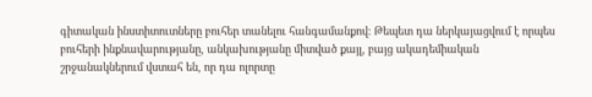գիտական ինստիտուտները բուհեր տանելու հանգամանքով։ Թեպետ դա ներկայացվում է որպես բուհերի ինքնավարությանը, անկախությանը միտված քայլ, բայց ակադեմիական շրջանակներում վստահ են, որ դա ոլորտը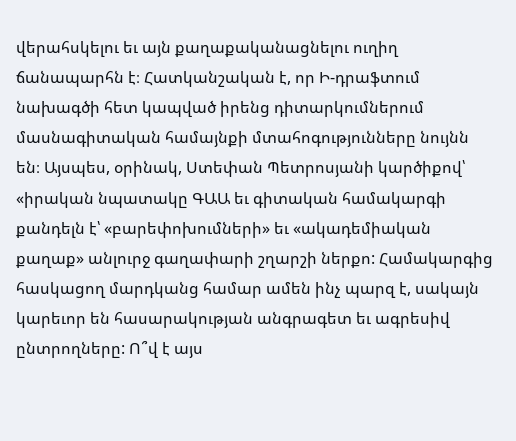վերահսկելու եւ այն քաղաքականացնելու ուղիղ ճանապարհն է։ Հատկանշական է, որ Ի-դրաֆտում նախագծի հետ կապված իրենց դիտարկումներում մասնագիտական համայնքի մտահոգությունները նույնն են։ Այսպես, օրինակ, Ստեփան Պետրոսյանի կարծիքով՝ «իրական նպատակը ԳԱԱ եւ գիտական համակարգի քանդելն է՝ «բարեփոխումների» եւ «ակադեմիական քաղաք» անլուրջ գաղափարի շղարշի ներքո: Համակարգից հասկացող մարդկանց համար ամեն ինչ պարզ է, սակայն կարեւոր են հասարակության անգրագետ եւ ագրեսիվ ընտրողները: Ո՞վ է այս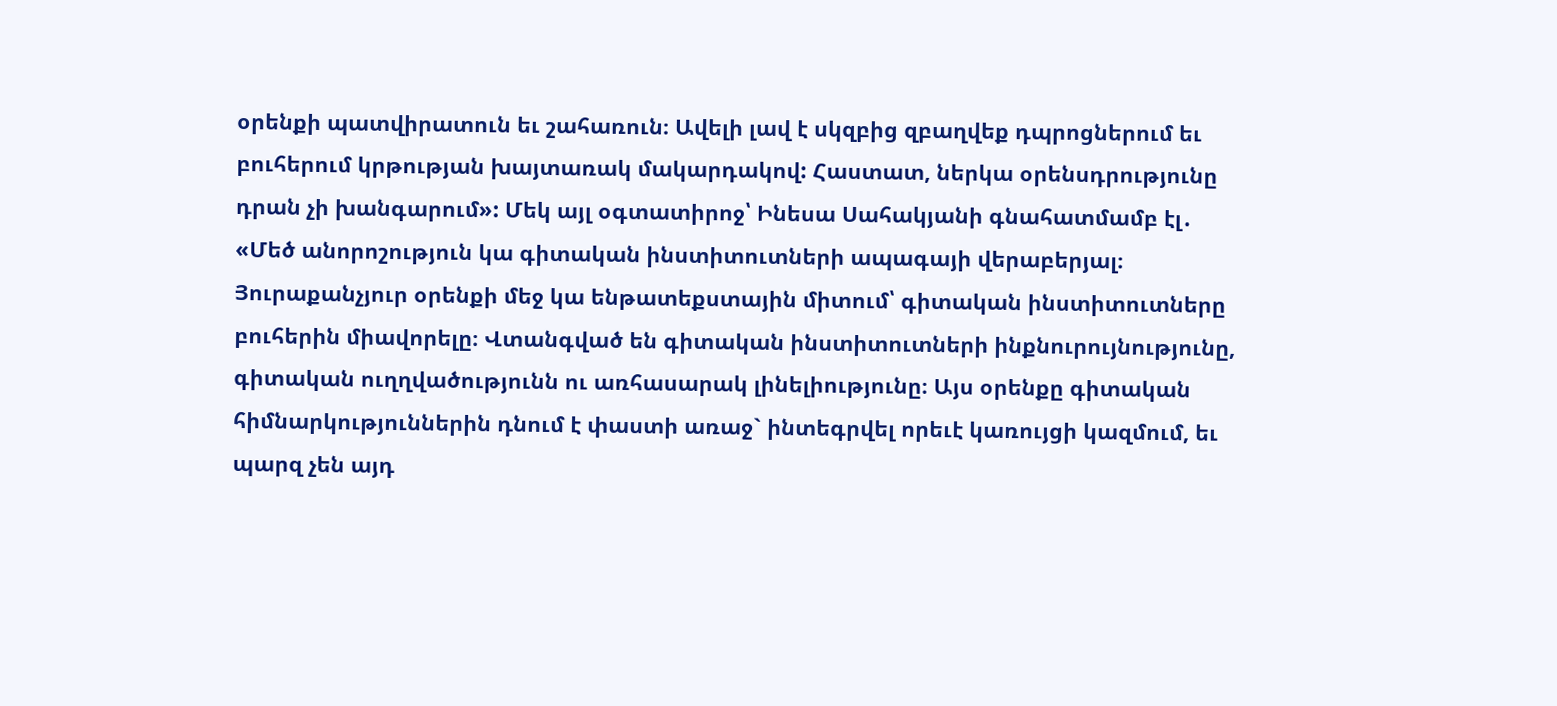օրենքի պատվիրատուն եւ շահառուն։ Ավելի լավ է սկզբից զբաղվեք դպրոցներում եւ բուհերում կրթության խայտառակ մակարդակով: Հաստատ, ներկա օրենսդրությունը դրան չի խանգարում»: Մեկ այլ օգտատիրոջ՝ Ինեսա Սահակյանի գնահատմամբ էլ․ «Մեծ անորոշություն կա գիտական ինստիտուտների ապագայի վերաբերյալ։ Յուրաքանչյուր օրենքի մեջ կա ենթատեքստային միտում՝ գիտական ինստիտուտները բուհերին միավորելը։ Վտանգված են գիտական ինստիտուտների ինքնուրույնությունը, գիտական ուղղվածությունն ու առհասարակ լինելիությունը։ Այս օրենքը գիտական հիմնարկություններին դնում է փաստի առաջ` ինտեգրվել որեւէ կառույցի կազմում, եւ պարզ չեն այդ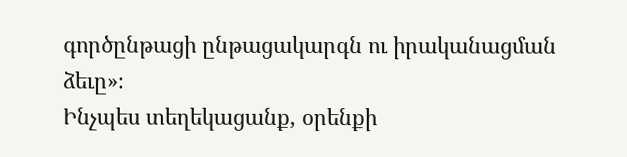գործընթացի ընթացակարգն ու իրականացման ձեւը»։
Ինչպես տեղեկացանք, օրենքի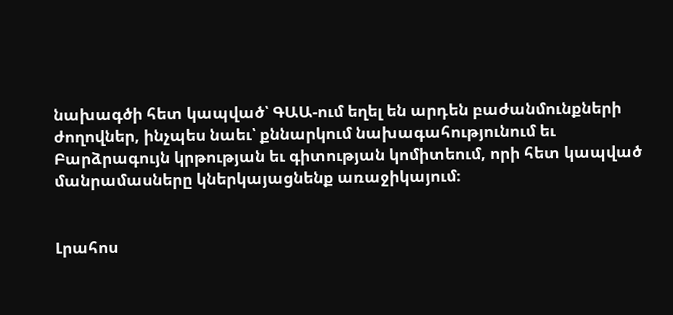նախագծի հետ կապված՝ ԳԱԱ-ում եղել են արդեն բաժանմունքների ժողովներ, ինչպես նաեւ՝ քննարկում նախագահությունում եւ Բարձրագույն կրթության եւ գիտության կոմիտեում, որի հետ կապված մանրամասները կներկայացնենք առաջիկայում։


Լրահոս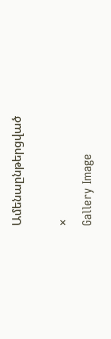Ամենաընթերցված

×
Gallery Image